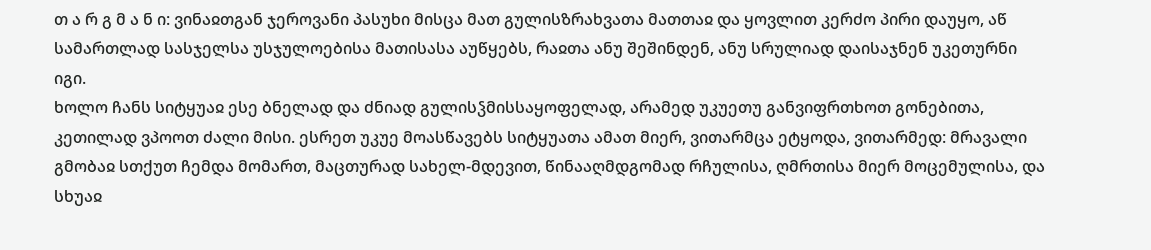თ ა რ გ მ ა ნ ი: ვინაჲთგან ჯეროვანი პასუხი მისცა მათ გულისზრახვათა მათთაჲ და ყოვლით კერძო პირი დაუყო, აწ სამართლად სასჯელსა უსჯულოებისა მათისასა აუწყებს, რაჲთა ანუ შეშინდენ, ანუ სრულიად დაისაჯნენ უკეთურნი იგი.
ხოლო ჩანს სიტყუაჲ ესე ბნელად და ძნიად გულისჴმისსაყოფელად, არამედ უკუეთუ განვიფრთხოთ გონებითა, კეთილად ვპოოთ ძალი მისი. ესრეთ უკუე მოასწავებს სიტყუათა ამათ მიერ, ვითარმცა ეტყოდა, ვითარმედ: მრავალი გმობაჲ სთქუთ ჩემდა მომართ, მაცთურად სახელ-მდევით, წინააღმდგომად რჩულისა, ღმრთისა მიერ მოცემულისა, და სხუაჲ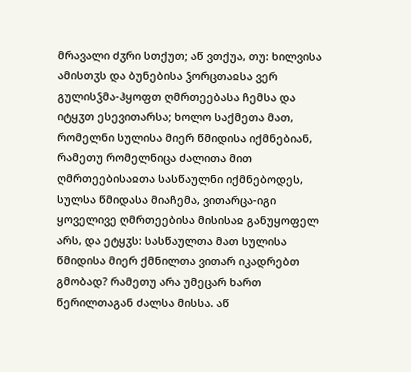მრავალი ძჳრი სთქუთ; აწ ვთქუა, თუ: ხილვისა ამისთჳს და ბუნებისა ჴორცთაჲსა ვერ გულისჴმა-ჰყოფთ ღმრთეებასა ჩემსა და იტყჳთ ესევითარსა; ხოლო საქმეთა მათ, რომელნი სულისა მიერ წმიდისა იქმნებიან, რამეთუ რომელნიცა ძალითა მით ღმრთეებისაჲთა სასწაულნი იქმნებოდეს, სულსა წმიდასა მიაჩემა, ვითარცა-იგი ყოველივე ღმრთეებისა მისისაჲ განუყოფელ არს, და ეტყჳს: სასწაულთა მათ სულისა წმიდისა მიერ ქმნილთა ვითარ იკადრებთ გმობად? რამეთუ არა უმეცარ ხართ წერილთაგან ძალსა მისსა. აწ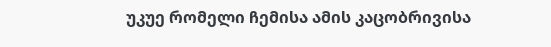უკუე რომელი ჩემისა ამის კაცობრივისა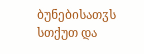ბუნებისათჳს სთქუთ და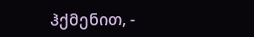ჰქმენით, -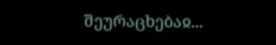შეურაცხებაჲ...